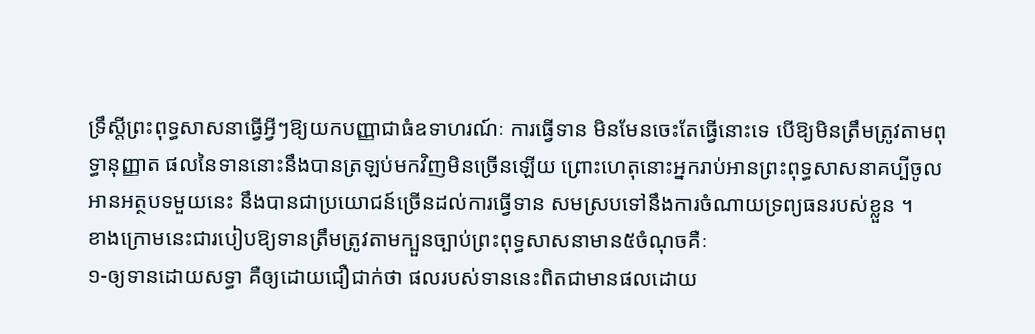ទ្រឹស្តីព្រះពុទ្ធសាសនាធ្វើអ្វីៗឱ្យយកបញ្ញាជាធំឧទាហរណ៍ៈ ការធ្វើទាន មិនមែនចេះតែធ្វើនោះទេ បើឱ្យមិនត្រឹមត្រូវតាមពុទ្ធានុញ្ញាត ផលនៃទាននោះនឹងបានត្រឡប់មកវិញមិនច្រើនឡើយ ព្រោះហេតុនោះអ្នករាប់អានព្រះពុទ្ធសាសនាគប្បីចូលអានអត្ថបទមួយនេះ នឹងបានជាប្រយោជន៍ច្រើនដល់ការធ្វើទាន សមស្របទៅនឹងការចំណាយទ្រព្យធនរបស់ខ្លួន ។
ខាងក្រោមនេះជារបៀបឱ្យទានត្រឹមត្រូវតាមក្បួនច្បាប់ព្រះពុទ្ធសាសនាមាន៥ចំណុចគឺៈ
១-ឲ្យទានដោយសទ្ធា គឺឲ្យដោយជឿជាក់ថា ផលរបស់ទាននេះពិតជាមានផលដោយ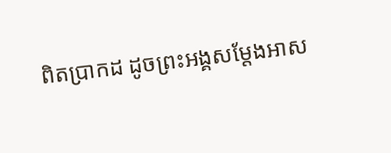ពិតប្រាកដ ដូចព្រះអង្គសម្តែងអាស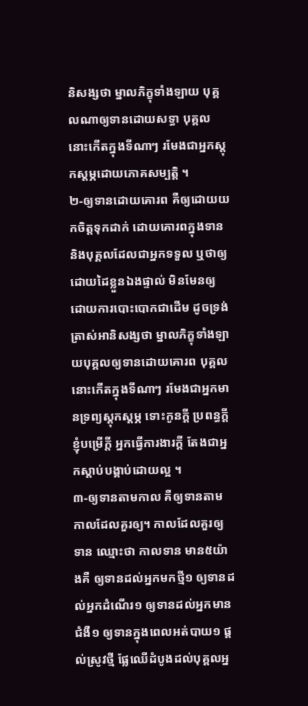និសង្សថា ម្នាលភិក្ខុទាំងឡាយ បុគ្គលណាឲ្យទានដោយសទ្ធា បុគ្គលនោះកើតក្នុងទីណាៗ រមែងជាអ្នកស្ដុកស្ដម្ភដោយភោគសម្បត្តិ ។
២-ឲ្យទានដោយគោរព គឺឲ្យដោយយកចិត្តទុកដាក់ ដោយគោរពក្នុងទាន និងបុគ្គលដែលជាអ្នកទទួល ឬថាឲ្យដោយដៃខ្លួនឯងផ្ទាល់ មិនមែនឲ្យដោយការបោះបោកជាដើម ដូចទ្រង់ត្រាស់អានិសង្សថា ម្នាលភិក្ខុទាំងឡាយបុគ្គលឲ្យទានដោយគោរព បុគ្គលនោះកើតក្នុងទីណាៗ រមែងជាអ្នកមានទ្រព្យស្ដុកស្ដម្ភ ទោះកូនក្ដី ប្រពន្ធក្ដី ខ្ញុំបម្រើក្ដី អ្នកធ្វើការងារក្ដី តែងជាអ្នកស្ដាប់បង្គាប់ដោយល្អ ។
៣-ឲ្យទានតាមកាល គឺឲ្យទានតាមកាលដែលគួរឲ្យ។ កាលដែលគួរឲ្យទាន ឈ្មោះថា កាលទាន មាន៥យ៉ាងគឺ ឲ្យទានដល់អ្នកមកថ្មី១ ឲ្យទានដល់អ្នកដំណើរ១ ឲ្យទានដល់អ្នកមានជំងឺ១ ឲ្យទានក្នុងពេលអត់បាយ១ ផ្តល់ស្រូវថ្មី ផ្លែឈើដំបូងដល់បុគ្គលអ្ន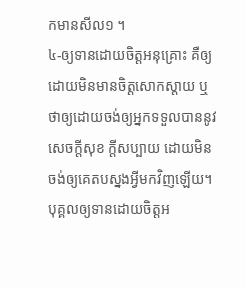កមានសីល១ ។
៤-ឲ្យទានដោយចិត្តអនុគ្រោះ គឺឲ្យដោយមិនមានចិត្តសោកស្ដាយ ឬថាឲ្យដោយចង់ឲ្យអ្នកទទួលបាននូវសេចក្ដីសុខ ក្តីសប្បាយ ដោយមិនចង់ឲ្យគេតបស្នងអ្វីមកវិញឡើយ។ បុគ្គលឲ្យទានដោយចិត្តអ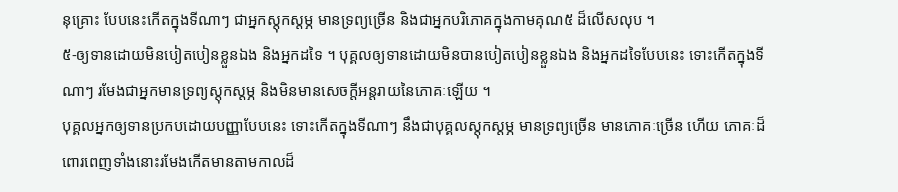នុគ្រោះ បែបនេះកើតក្នុងទីណាៗ ជាអ្នកស្ដុកស្ដម្ភ មានទ្រព្យច្រើន និងជាអ្នកបរិភោគក្នុងកាមគុណ៥ ដ៏លើសលុប ។
៥-ឲ្យទានដោយមិនបៀតបៀនខ្លួនឯង និងអ្នកដទៃ ។ បុគ្គលឲ្យទានដោយមិនបានបៀតបៀនខ្លួនឯង និងអ្នកដទៃបែបនេះ ទោះកើតក្នុងទីណាៗ រមែងជាអ្នកមានទ្រព្យស្ដុកស្ដម្ភ និងមិនមានសេចក្ដីអន្តរាយនៃភោគៈឡើយ ។
បុគ្គលអ្នកឲ្យទានប្រកបដោយបញ្ញាបែបនេះ ទោះកើតក្នុងទីណាៗ នឹងជាបុគ្គលស្ដុកស្ដម្ភ មានទ្រព្យច្រើន មានភោគៈច្រើន ហើយ ភោគៈដ៏ពោរពេញទាំងនោះរមែងកើតមានតាមកាលដ៏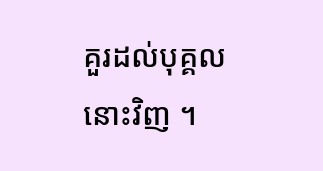គួរដល់បុគ្គលនោះវិញ ។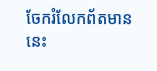ចែករំលែកព័តមាននេះ